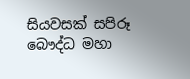සියවසක් සපිරූ බෞද්ධ මහා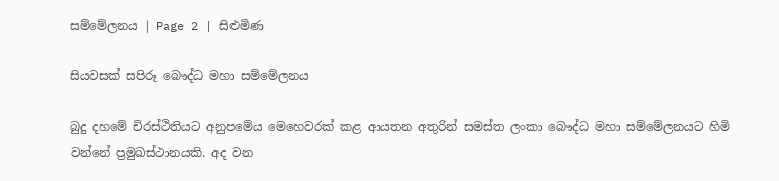සම්මේලනය | Page 2 | සිළුමිණ

සියවසක් සපිරූ බෞද්ධ මහා සම්මේලනය

බුදු දහමේ චිරස්ථිතියට අනුපමේය මෙහෙවරක් කළ ආයතන අතුරින් සමස්ත ලංකා බෞද්ධ මහා සම්මේලනයට හිමි වන්නේ ප්‍රමුඛස්ථානයකි. අද වන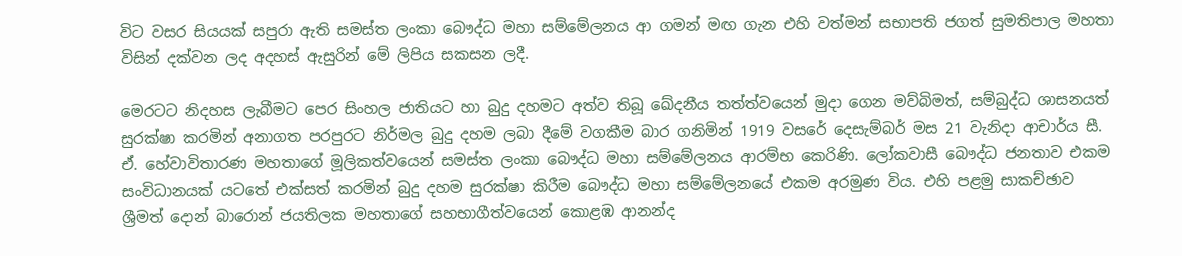විට වසර සියයක් සපුරා ඇති සමස්ත ලංකා බෞද්ධ මහා සම්මේලනය ආ ගමන් මඟ ගැන එහි වත්මන් සභාපති ජගත් සුමතිපාල මහතා විසින් දක්වන ලද අදහස් ඇසුරින් මේ ලිපිය සකසන ලදී.

මෙරටට නිදහස ලැබීමට පෙර සිංහල ජාතියට හා බුදු දහමට අත්ව තිබූ ඛේදනීය තත්ත්වයෙන් මුදා ගෙන මව්බිමත්, සම්බුද්ධ ශාසනයත් සුරක්ෂා කරමින් අනාගත පරපුරට නිර්මල බුදු දහම ලබා දීමේ වගකීම බාර ගනිමින් 1919 වසරේ දෙසැම්බර් මස 21 වැනිදා ආචාර්ය සී. ඒ. හේවාවිතාරණ මහතාගේ මූලිකත්වයෙන් සමස්ත ලංකා බෞද්ධ මහා සම්මේලනය ආරම්භ කෙරිණි. ලෝකවාසී බෞද්ධ ජනතාව එකම සංවිධානයක් යටතේ එක්සත් කරමින් බුදු දහම සුරක්ෂා කිරීම බෞද්ධ මහා සම්මේලනයේ එකම අරමුණ විය. එහි පළමු සාකච්ඡාව ශ්‍රීමත් දොන් බාරොන් ජයතිලක මහතාගේ සහභාගීත්වයෙන් කොළඹ ආනන්ද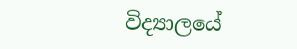විද්‍යාලයේ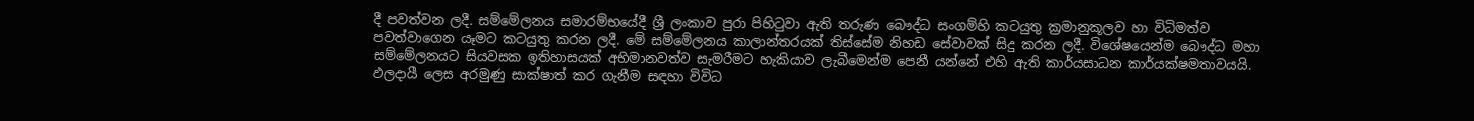දී පවත්වන ලදී. සම්මේලනය සමාරම්භයේදී ශ්‍රී ලංකාව පුරා පිහිටුවා ඇති තරුණ බෞද්ධ සංගම්හි කටයුතු ක්‍රමානුකූලව හා විධිමත්ව පවත්වාගෙන යෑමට කටයුතු කරන ලදී. මේ සම්මේලනය කාලාන්තරයක් තිස්සේම නිහඩ සේවාවක් සිදු කරන ලදී. විශේෂයෙන්ම බෞද්ධ මහා සම්මේලනයට සියවසක ඉතිහාසයක් අභිමානවත්ව සැමරීමට හැකියාව ලැබීමෙන්ම පෙනී යන්නේ එහි ඇති කාර්යසාධන කාර්යක්ෂමතාවයයි. ඵලදායී ලෙස අරමුණු සාක්ෂාත් කර ගැනීම සඳහා විවිධ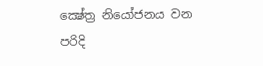ක්‍ෂේත්‍ර නියෝජනය වන පරිදි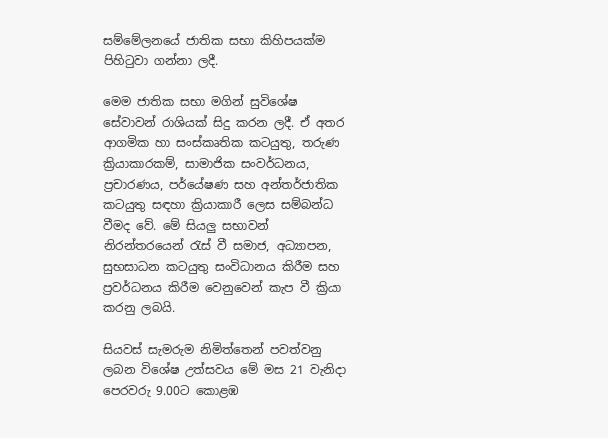සම්මේලනයේ ජාතික සභා කිහිපයක්ම පිහිටුවා ගන්නා ලදී.

මෙම ජාතික සභා මගින් සුවිශේෂ සේවාවන් රාශියක් සිදු කරන ලදී. ඒ අතර ආගමික හා සංස්කෘතික කටයුතු, තරුණ ක්‍රියාකාරකම්, සාමාජික සංවර්ධනය, ප්‍රචාරණය, පර්යේෂණ සහ අන්තර්ජාතික කටයුතු සඳහා ක්‍රියාකාරී ලෙස සම්බන්ධ වීමද වේ. මේ සියලු සභාවන් නිරන්තරයෙන් රැස් වී සමාජ, අධ්‍යාපන, සුභසාධන කටයුතු සංවිධානය කිරීම සහ ප්‍රවර්ධනය කිරීම වෙනුවෙන් කැප වී ක්‍රියා කරනු ලබයි.

සියවස් සැමරුම නිමිත්තෙන් පවත්වනු ලබන විශේෂ උත්සවය මේ මස 21 වැනිදා පෙරවරු 9.00ට කොළඹ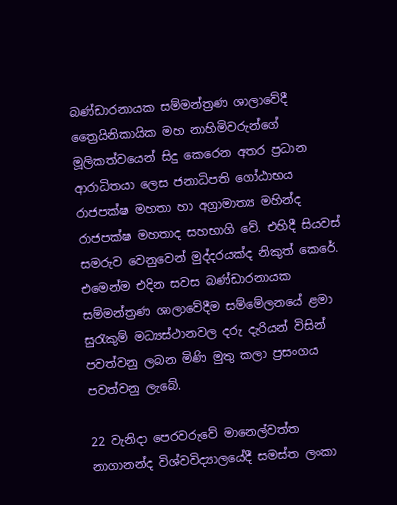බණ්ඩාරනායක සම්මන්ත්‍රණ ශාලාවේදී ත්‍රෛයිනිකායික මහ නාහිමිවරුන්ගේ මූලිකත්වයෙන් සිදු කෙරෙන අතර ප්‍රධාන ආරාධිතයා ලෙස ජනාධිපති ගෝඨාභය රාජපක්ෂ මහතා හා අග්‍රාමාත්‍ය මහින්ද රාජපක්ෂ මහතාද සහභාගි වේ. එහිදී සියවස් සමරුව වෙනුවෙන් මුද්දරයක්ද නිකුත් කෙරේ. එමෙන්ම එදින සවස බණ්ඩාරනායක සම්මන්ත්‍රණ ශාලාවේදීම සම්මේලනයේ ළමා සුරැකුම් මධ්‍යස්ථානවල දරු දැරියන් විසින් පවත්වනු ලබන මිණි මුතු කලා ප්‍රසංගය පවත්වනු ලැබේ.

22 වැනිදා පෙරවරුවේ මානෙල්වත්ත නාගානන්ද විශ්වවිද්‍යාලයේදී සමස්ත ලංකා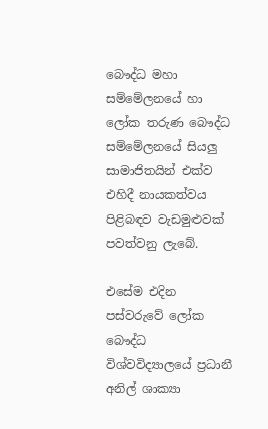බෞද්ධ මහා සම්මේලනයේ හා ලෝක තරුණ බෞද්ධ සම්මේලනයේ සියලු සාමාජිතයින් එක්ව එහිදී නායකත්වය පිළිබඳව වැඩමුළුවක් පවත්වනු ලැබේ.

එසේම එදින පස්වරුවේ ලෝක බෞද්ධ විශ්වවිද්‍යාලයේ ප්‍රධානී අනිල් ශාක්‍යා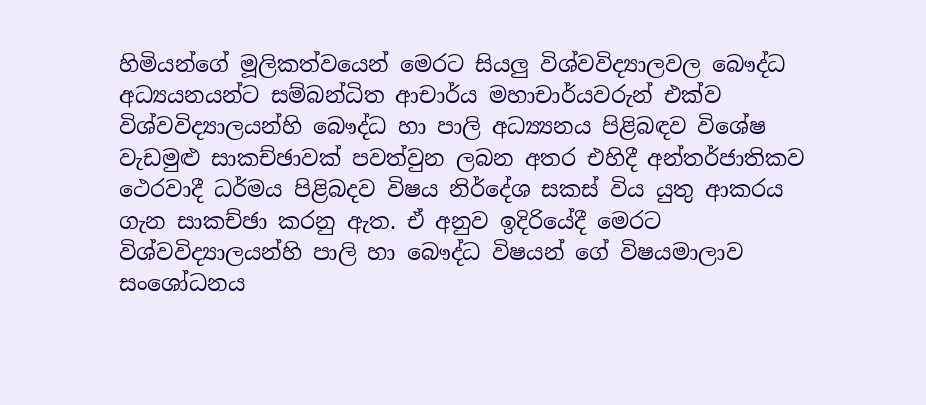හිමියන්ගේ මූලිකත්වයෙන් මෙරට සියලු විශ්වවිද්‍යාලවල බෞද්ධ අධ්‍යයනයන්ට සම්බන්ධිත ආචාර්ය මහාචාර්යවරුන් එක්ව විශ්වවිද්‍යාලයන්හි බෞද්ධ හා පාලි අධ්‍ය්‍යනය පිළිබඳව විශේෂ වැඩමුළු සාකච්ඡාවක් පවත්වුන ලබන අතර එහිදී අන්තර්ජාතිකව ථෙරවාදී ධර්මය පිළිබදව විෂය නිර්දේශ සකස් විය යුතු ආකරය ගැන සාකච්ඡා කරනු ඇත. ඒ අනුව ඉදිරියේදී මෙරට විශ්වවිද්‍යාලයන්හි පාලි හා බෞද්ධ විෂයන් ගේ විෂයමාලාව සංශෝධනය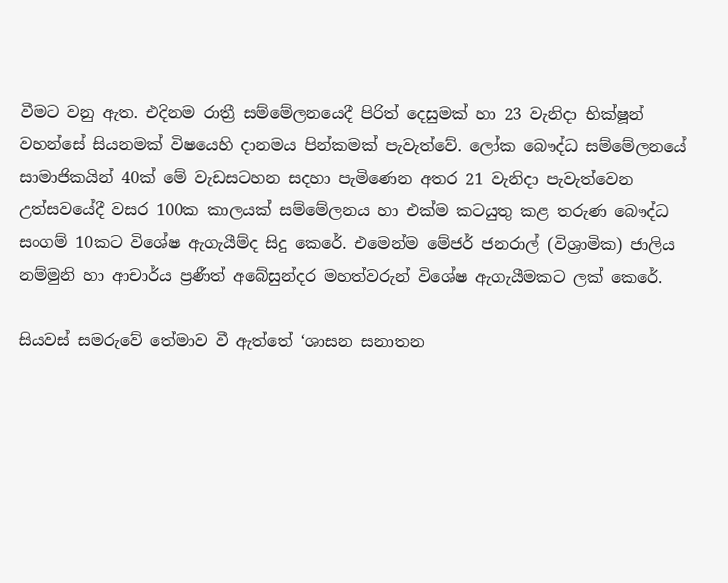වීමට වනු ඇත. එදිනම රාත්‍රී සම්මේලනයෙදී පිරිත් දෙසුමක් හා 23 වැනිදා භික්ෂූන් වහන්සේ සියනමක් විෂයෙහි දානමය පින්කමක් පැවැත්වේ. ලෝක බෞද්ධ සම්මේලනයේ සාමාජිකයින් 40ක් මේ වැඩසටහන සදහා පැමිණෙන අතර 21 වැනිදා පැවැත්වෙන උත්සවයේදී වසර 100ක කාලයක් සම්මේලනය හා එක්ම කටයුතු කළ තරුණ බෞද්ධ සංගම් 10කට විශේෂ ඇගැයීම්ද සිදු කෙරේ. එමෙන්ම මේජර් ජනරාල් (විශ්‍රාමික) ජාලිය නම්මුනි හා ආචාර්ය ප්‍රණීත් අබේසුන්දර මහත්වරුන් විශේෂ ඇගැයීමකට ලක් කෙරේ.

සියවස් සමරුවේ තේමාව වී ඇත්තේ ‘ශාසන සනාතන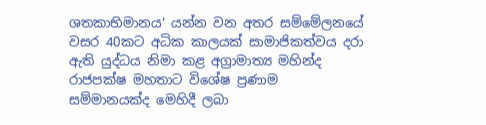ශතකාභිමානය‘ යන්න වන අතර සම්මේලනයේ වසර 40කට අධික කාලයක් සාමාජිකත්වය දරා ඇති යුද්ධය නිමා කළ අග්‍රාමාත්‍ය මහින්ද රාජපක්ෂ මහතාට විශේෂ ප්‍රණාම සම්මානයක්ද මෙහිදී ලබා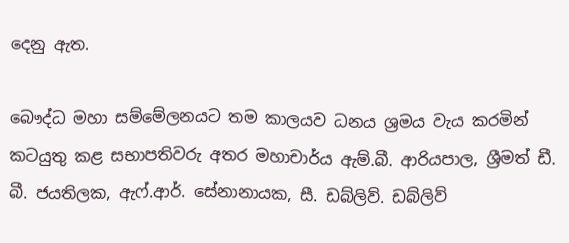දෙනු ඇත.

බෞද්ධ මහා සම්මේලනයට තම කාලයව ධනය ශ්‍රමය වැය කරමින් කටයුතු කළ සභාපතිවරු අතර මහාචාර්ය ඇම්.බී. ආරියපාල, ශ්‍රීමත් ඩී. බී. ජයතිලක, ඇෆ්.ආර්. සේනානායක, සී. ඩබ්ලිව්. ඩබ්ලිව්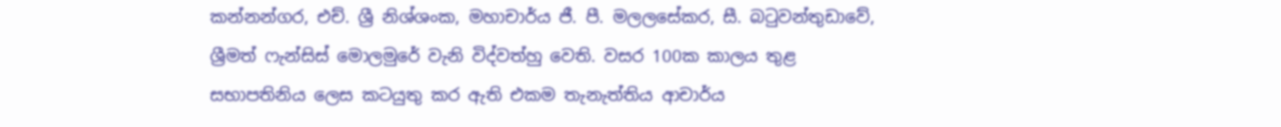කන්නන්ගර, එච්. ශ්‍රී නිශ්ශංක, මහාචාර්ය ජී. පී. මලලසේකර, සී. බටුවන්තුඩාවේ, ශ්‍රීමත් ෆැන්සිස් මොලමුරේ වැනි විද්වත්හු වෙති. වසර 100ක කාලය තුළ සභාපතිනිය ලෙස කටයුතු කර ඇති එකම තැනැත්තිය ආචාර්ය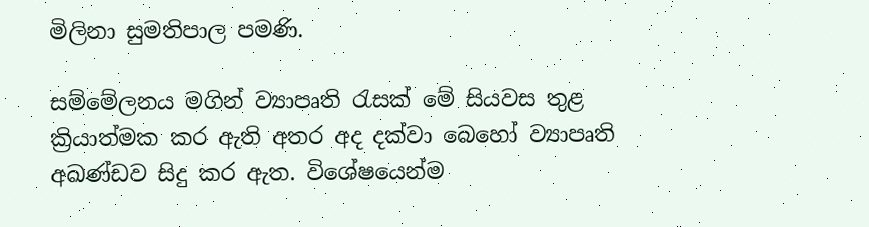මිලිනා සුමතිපාල පමණි.

සම්මේලනය මගින් ව්‍යාපෘති රැසක් මේ සියවස තුළ ක්‍රියාත්මක කර ඇති අතර අද දක්වා බෙහෝ ව්‍යාපෘති අඛණ්ඩව සිදු කර ඇත. විශේෂයෙන්ම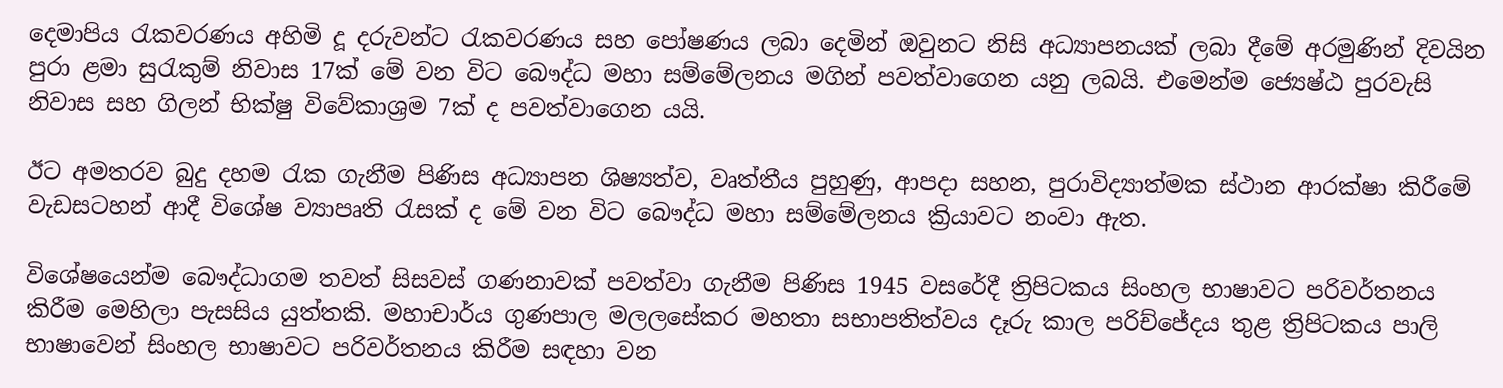දෙමාපිය රැකවරණය අහිමි දූ දරුවන්ට රැකවරණය සහ පෝෂණය ලබා දෙමින් ඔවුනට නිසි අධ්‍යාපනයක් ලබා දීමේ අරමුණින් දිවයින පුරා ළමා සුරැකුම් නිවාස 17ක් මේ වන විට බෞද්ධ මහා සම්මේලනය මගින් පවත්වාගෙන යනු ලබයි. එමෙන්ම ජ්‍යෙෂ්ඨ පුරවැසි නිවාස සහ ගිලන් භික්ෂු විවේකාශ්‍රම 7ක් ද පවත්වාගෙන යයි.

ඊට අමතරව බුදු දහම රැක ගැනීම පිණිස අධ්‍යාපන ශිෂ්‍යත්ව, වෘත්තීය පුහුණු, ආපදා සහන, පුරාවිද්‍යාත්මක ස්ථාන ආරක්ෂා කිරීමේ වැඩසටහන් ආදී විශේෂ ව්‍යාපෘති රැසක් ද මේ වන විට බෞද්ධ මහා සම්මේලනය ක්‍රියාවට නංවා ඇත.

විශේෂයෙන්ම බෞද්ධාගම තවත් සිසවස් ගණනාවක් පවත්වා ගැනීම පිණිස 1945 වසරේදී ත්‍රිපිටකය සිංහල භාෂාවට පරිවර්තනය කිරීම මෙහිලා පැසසිය යුත්තකි. මහාචාර්ය ගුණපාල මලලසේකර මහතා සභාපතිත්වය දෑරු කාල පරිච්ජේදය තුළ ත්‍රිපිටකය පාලි භාෂාවෙන් සිංහල භාෂාවට පරිවර්තනය කිරීම සඳහා වන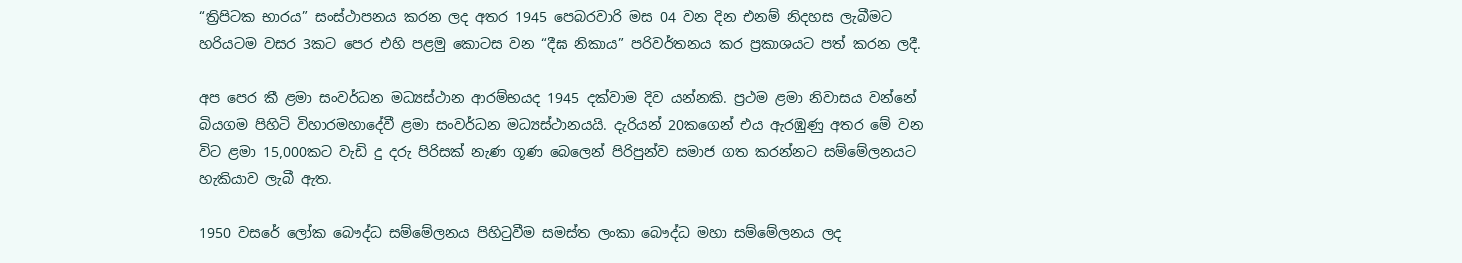“ත්‍රිපිටක භාරය” සංස්ථාපනය කරන ලද අතර 1945 පෙබරවාරි මස 04 වන දින එනම් නිදහස ලැබීමට හරියටම වසර 3කට පෙර එහි පළමු කොටස වන “දීඝ නිකාය” පරිවර්තනය කර ප්‍රකාශයට පත් කරන ලදී.

අප පෙර කී ළමා සංවර්ධන මධ්‍යස්ථාන ආරම්භයද 1945 දක්වාම දිව යන්නකි. ප්‍රථම ළමා නිවාසය වන්නේ බියගම පිහිටි විහාරමහාදේවී ළමා සංවර්ධන මධ්‍යස්ථානයයි. දැරියන් 20කගෙන් එය ඇරඹුණු අතර මේ වන විට ළමා 15,000කට වැඩි දු දරු පිරිසක් නැණ ගූණ බෙලෙන් පිරිපුන්ව සමාජ ගත කරන්නට සම්මේලනයට හැකියාව ලැබී ඇත.

1950 වසරේ ලෝක බෞද්ධ සම්මේලනය පිහිටුවීම සමස්ත ලංකා බෞද්ධ මහා සම්මේලනය ලද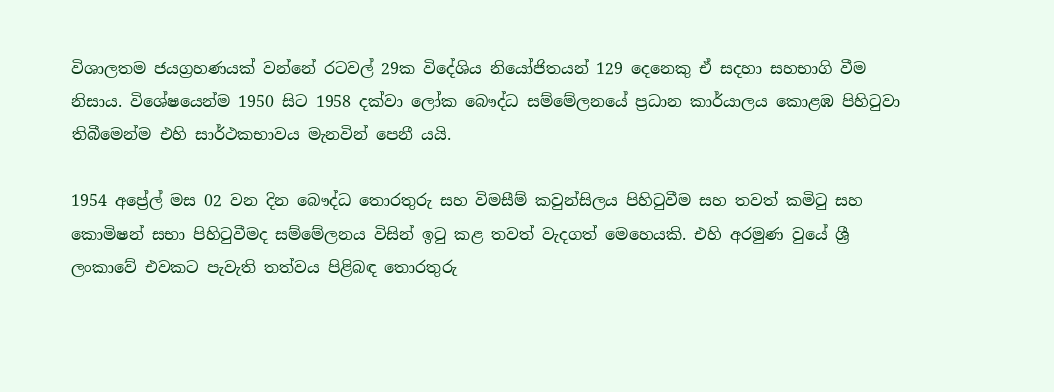විශාලතම ජයග්‍රහණයක් වන්නේ රටවල් 29ක විදේශිය නියෝජිතයන් 129 දෙනෙකු ඒ සදහා සහභාගි වීම නිසාය. විශේෂයෙන්ම 1950 සිට 1958 දක්වා ලෝක බෞද්ධ සම්මේලනයේ ප්‍රධාන කාර්යාලය කොළඹ පිහිටුවා තිබීමෙන්ම එහි සාර්ථකභාවය මැනවින් පෙනී යයි.

1954 අප්‍රේල් මස 02 වන දින බෞද්ධ තොරතුරු සහ විමසීම් කවුන්සිලය පිහිටුවීම සහ තවත් කමිටු සහ කොමිෂන් සභා පිහිටුවීමද සම්මේලනය විසින් ඉටු කළ තවත් වැදගත් මෙහෙයකි. එහි අරමුණ වුයේ ශ්‍රී ලංකාවේ එවකට පැවැති තත්වය පිළිබඳ තොරතුරු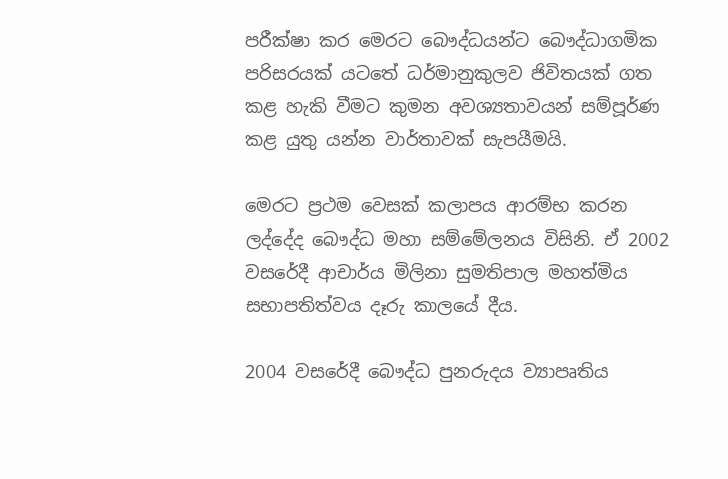පරීක්ෂා කර මෙරට බෞද්ධයන්ට බෞද්ධාගමික පරිසරයක් යටතේ ධර්මානුකුලව ජිවිතයක් ගත කළ හැකි වීමට කුමන අවශ්‍යතාවයන් සම්පූර්ණ කළ යුතු යන්න වාර්තාවක් සැපයීමයි.

මෙරට ප්‍රථම වෙසක් කලාපය ආරම්භ කරන ලද්දේද බෞද්ධ මහා සම්මේලනය විසිනි. ඒ 2002 වසරේදී ආචාර්ය මිලිනා සුමතිපාල මහත්මිය සභාපතිත්වය දෑරු කාලයේ දීය.

2004 වසරේදී බෞද්ධ පුනරුදය ව්‍යාපෘතිය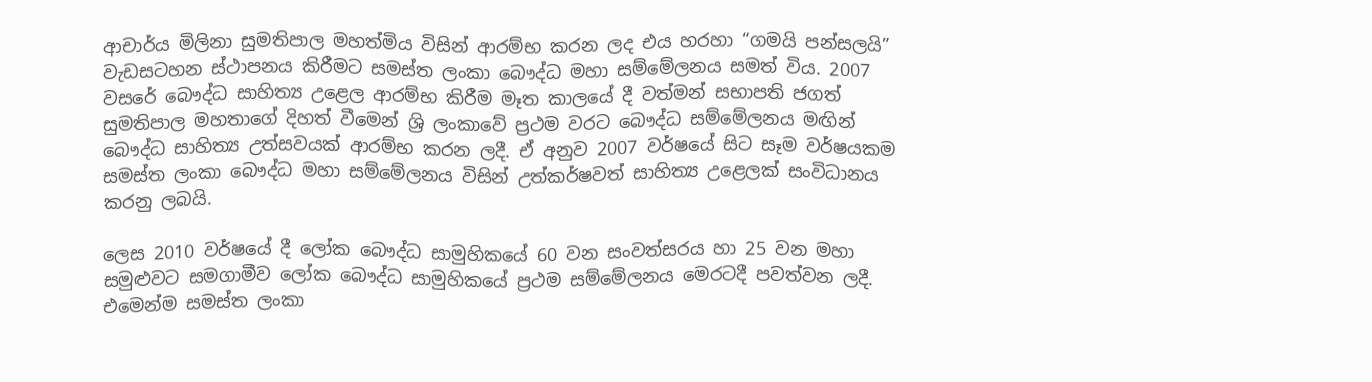ආචාර්ය මිලිනා සුමතිපාල මහත්මිය විසින් ආරම්භ කරන ලද එය හරහා “ගමයි පන්සලයි” වැඩසටහන ස්ථාපනය කිරීමට සමස්ත ලංකා බෞද්ධ මහා සම්මේලනය සමත් විය. 2007 වසරේ බෞද්ධ සාහිත්‍ය උළෙල ආරම්භ කිරීම මෑත කාලයේ දී වත්මන් සභාපති ජගත් සුමතිපාල මහතාගේ දිහත් වීමෙන් ශ්‍රි ලංකාවේ ප්‍රථම වරට බෞද්ධ සම්මේලනය මඟින් බෞද්ධ සාහිත්‍ය උත්සවයක් ආරම්භ කරන ලදී. ඒ අනුව 2007 වර්ෂයේ සිට සෑම වර්ෂයකම සමස්ත ලංකා බෞද්ධ මහා සම්මේලනය විසින් උත්කර්ෂවත් සාහිත්‍ය උළෙලක් සංවිධානය කරනු ලබයි.

ලෙස 2010 වර්ෂයේ දී ලෝක බෞද්ධ සාමුහිකයේ 60 වන සංවත්සරය හා 25 වන මහා සමුළුවට සමගාමීව ලෝක බෞද්ධ සාමුහිකයේ ප්‍රථම සම්මේලනය මෙරටදී පවත්වන ලදී. එමෙන්ම සමස්ත ලංකා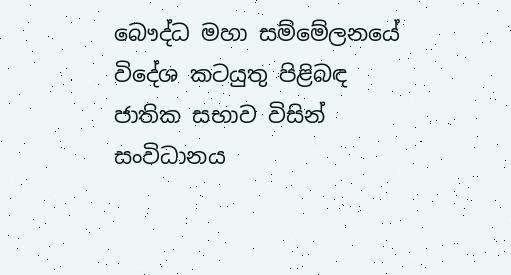බෞද්ධ මහා සම්මේලනයේ විදේශ කටයුතු පිළිබඳ ජාතික සභාව විසින් සංවිධානය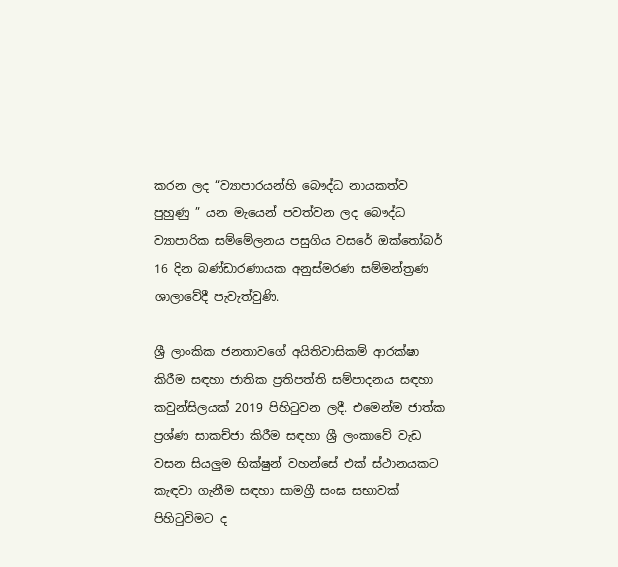කරන ලද “ව්‍යාපාරයන්හි බෞද්ධ නායකත්ව පුහුණු ” යන මැයෙන් පවත්වන ලද බෞද්ධ ව්‍යාපාරික සම්මේලනය පසුගිය වසරේ ඔක්තෝබර් 16 දින බණ්ඩාරණායක අනුස්මරණ සම්මන්ත්‍රණ ශාලාවේදී පැවැත්වුණි.

ශ්‍රී ලාංකික ජනතාවගේ අයිතිවාසිකම් ආරක්ෂා කිරීම සඳහා ජාතික ප්‍රතිපත්ති සම්පාදනය සඳහා කවුන්සිලයක් 2019 පිහිටුවන ලදී. එමෙන්ම ජාත්ක ප්‍රශ්ණ සාකච්ජා කිරීම සඳහා ශ්‍රී ලංකාවේ වැඩ වසන සියලුම භික්ෂුන් වහන්සේ එක් ස්ථානයකට කැඳවා ගැනීම සඳහා සාමග්‍රී සංඝ සභාවක් පිහිටුවිමට ද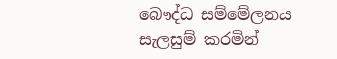බෞද්ධ සම්මේලනය සැලසුම් කරමින්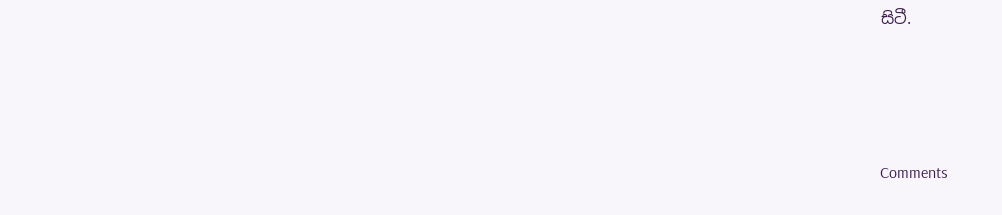සිටී.




Comments